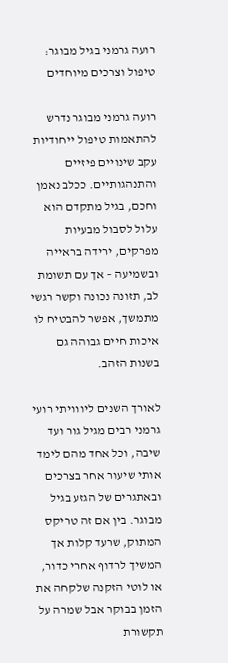רועה גרמני בגיל מבוגר: טיפול וצרכים מיוחדים

רועה גרמני מבוגר נדרש להתאמות טיפול ייחודיות עקב שינויים פיזיים והתנהגותיים. ככלב נאמן וחכם, בגיל מתקדם הוא עלול לסבול מבעיות מפרקים, ירידה בראייה ובשמיעה – אך עם תשומת לב, תזונה נכונה וקשר רגשי מתמשך, אפשר להבטיח לו איכות חיים גבוהה גם בשנות הזהב.

לאורך השנים ליווויתי רועי גרמני רבים מגיל גור ועד שיבה, וכל אחד מהם לימד אותי שיעור אחר בצרכים ובאתגרים של הגזע בגיל מבוגר. בין אם זה טריקס המתוק, שרעד קלות אך המשיך לרדוף אחרי כדור, או לוטי הזקנה שלקחה את הזמן בבוקר אבל שמרה על תקשורת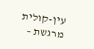עין-קולית מרגשת –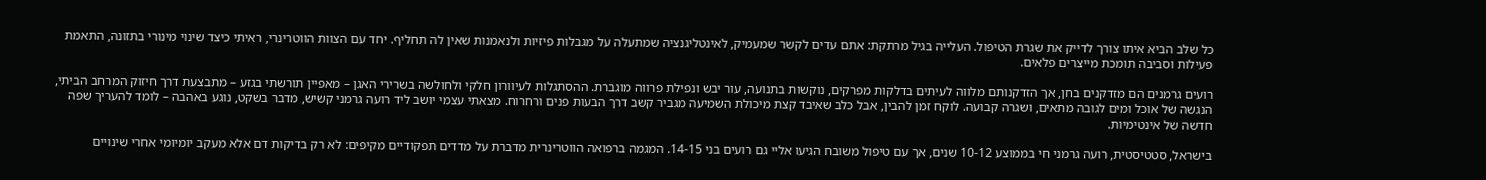כל שלב הביא איתו צורך לדייק את שגרת הטיפול. העלייה בגיל מרתקת: אתם עדים לקשר שמעמיק, לאינטליגנציה שמתעלה על מגבלות פיזיות ולנאמנות שאין לה תחליף. יחד עם הצוות הווטרינרי, ראיתי כיצד שינוי מינורי בתזונה, התאמת פעילות וסביבה תומכת מייצרים פלאים.

רועים גרמנים הם מזדקנים בחן, אך הזדקנותם מלווה לעיתים בדלקות מפרקים, נוקשות בתנועה, עור יבש ונפילת פרווה מוגברת. ההסתגלות לעיוורון חלקי ולחולשה בשרירי האגן – מאפיין תורשתי בגזע – מתבצעת דרך חיזוק המרחב הביתי, הנגשה של אוכל ומים לגובה מתאים, ושגרה קבועה. לוקח זמן להבין, אבל כלב שאיבד קצת מיכולת השמיעה מגביר קשב דרך הבעות פנים ורחרוח. מצאתי עצמי יושב ליד רועה גרמני קשיש, מדבר בשקט, נוגע באהבה – לומד להעריך שפה חדשה של אינטימיות.

בישראל, סטטיסטית, רועה גרמני חי בממוצע 10-12 שנים, אך עם טיפול משובח הגיעו אליי גם רועים בני 14-15. המגמה ברפואה הווטרינרית מדברת על מדדים תפקודיים מקיפים: לא רק בדיקות דם אלא מעקב יומיומי אחרי שינויים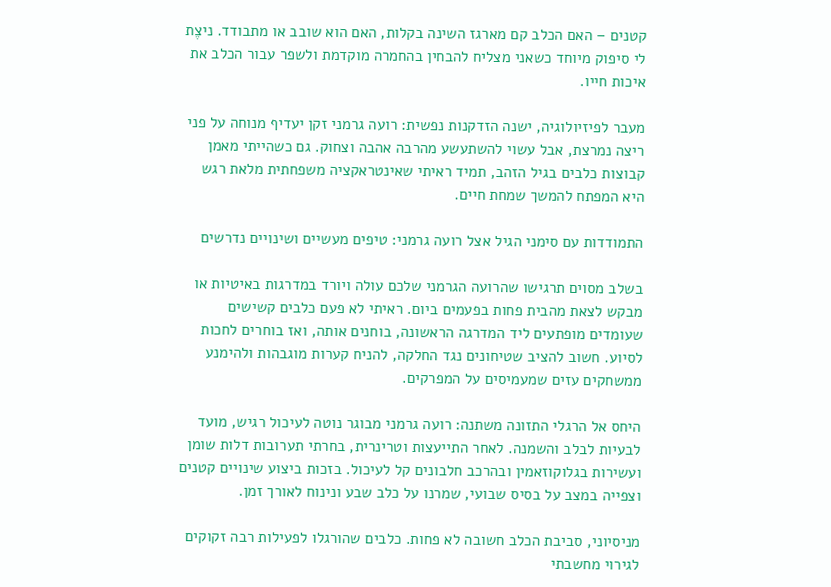קטנים – האם הכלב קם מארגז השינה בקלות, האם הוא שובב או מתבודד. ניצֶת לי סיפוק מיוחד כשאני מצליח להבחין בהחמרה מוקדמת ולשפר עבור הכלב את איכות חייו.

מעבר לפיזיולוגיה, ישנה הזדקנות נפשית: רועה גרמני זקן יעדיף מנוחה על פני ריצה נמרצת, אבל עשוי להשתעשע מהרבה אהבה וצחוק. גם כשהייתי מאמן קבוצות כלבים בגיל הזהב, תמיד ראיתי שאינטראקציה משפחתית מלאת רגש היא המפתח להמשך שמחת חיים.

התמודדות עם סימני הגיל אצל רועה גרמני: טיפים מעשיים ושינויים נדרשים

בשלב מסוים תרגישו שהרועה הגרמני שלכם עולה ויורד במדרגות באיטיות או מבקש לצאת מהבית פחות בפעמים ביום. ראיתי לא פעם כלבים קשישים שעומדים מופתעים ליד המדרגה הראשונה, בוחנים אותה, ואז בוחרים לחכות לסיוע. חשוב להציב שטיחונים נגד החלקה, להניח קערות מוגבהות ולהימנע ממשחקים עזים שמעמיסים על המפרקים.

היחס אל הרגלי התזונה משתנה: רועה גרמני מבוגר נוטה לעיכול רגיש, מועד לבעיות לבלב והשמנה. לאחר התייעצות וטרינרית, בחרתי תערובות דלות שומן ועשירות בגלוקוזאמין ובהרכב חלבונים קל לעיכול. בזכות ביצוע שינויים קטנים וצפייה במצב על בסיס שבועי, שמרנו על כלב שבע ונינוח לאורך זמן.

מניסיוני, סביבת הכלב חשובה לא פחות. כלבים שהורגלו לפעילות רבה זקוקים לגירוי מחשבתי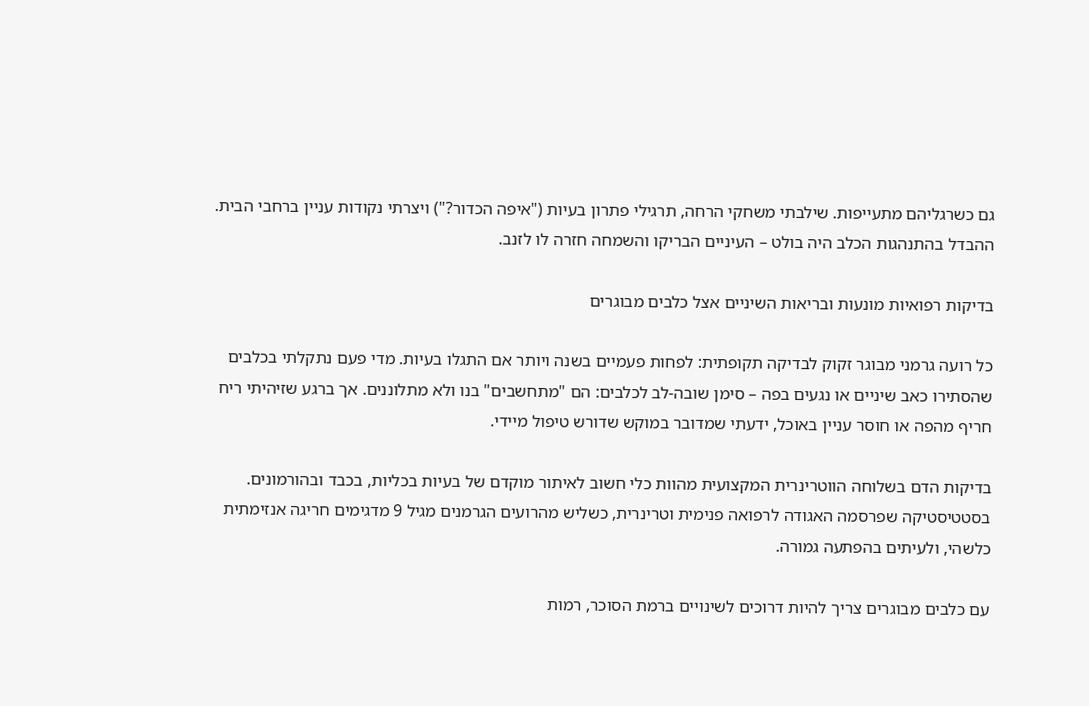גם כשרגליהם מתעייפות. שילבתי משחקי הרחה, תרגילי פתרון בעיות ("איפה הכדור?") ויצרתי נקודות עניין ברחבי הבית. ההבדל בהתנהגות הכלב היה בולט – העיניים הבריקו והשמחה חזרה לו לזנב.

בדיקות רפואיות מונעות ובריאות השיניים אצל כלבים מבוגרים

כל רועה גרמני מבוגר זקוק לבדיקה תקופתית: לפחות פעמיים בשנה ויותר אם התגלו בעיות. מדי פעם נתקלתי בכלבים שהסתירו כאב שיניים או נגעים בפה – סימן שובה-לב לכלבים: הם "מתחשבים" בנו ולא מתלוננים. אך ברגע שזיהיתי ריח חריף מהפה או חוסר עניין באוכל, ידעתי שמדובר במוקש שדורש טיפול מיידי.

בדיקות הדם בשלוחה הווטרינרית המקצועית מהוות כלי חשוב לאיתור מוקדם של בעיות בכליות, בכבד ובהורמונים. בסטטיסטיקה שפרסמה האגודה לרפואה פנימית וטרינרית, כשליש מהרועים הגרמנים מגיל 9 מדגימים חריגה אנזימתית כלשהי, ולעיתים בהפתעה גמורה.

עם כלבים מבוגרים צריך להיות דרוכים לשינויים ברמת הסוכר, רמות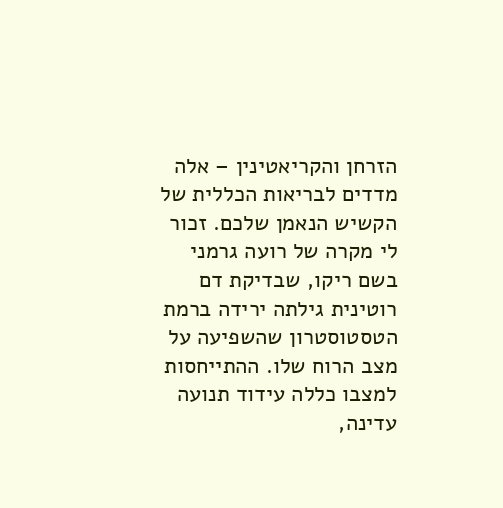הזרחן והקריאטינין – אלה מדדים לבריאות הכללית של הקשיש הנאמן שלכם. זכור לי מקרה של רועה גרמני בשם ריקו, שבדיקת דם רוטינית גילתה ירידה ברמת הטסטוסטרון שהשפיעה על מצב הרוח שלו. ההתייחסות למצבו כללה עידוד תנועה עדינה,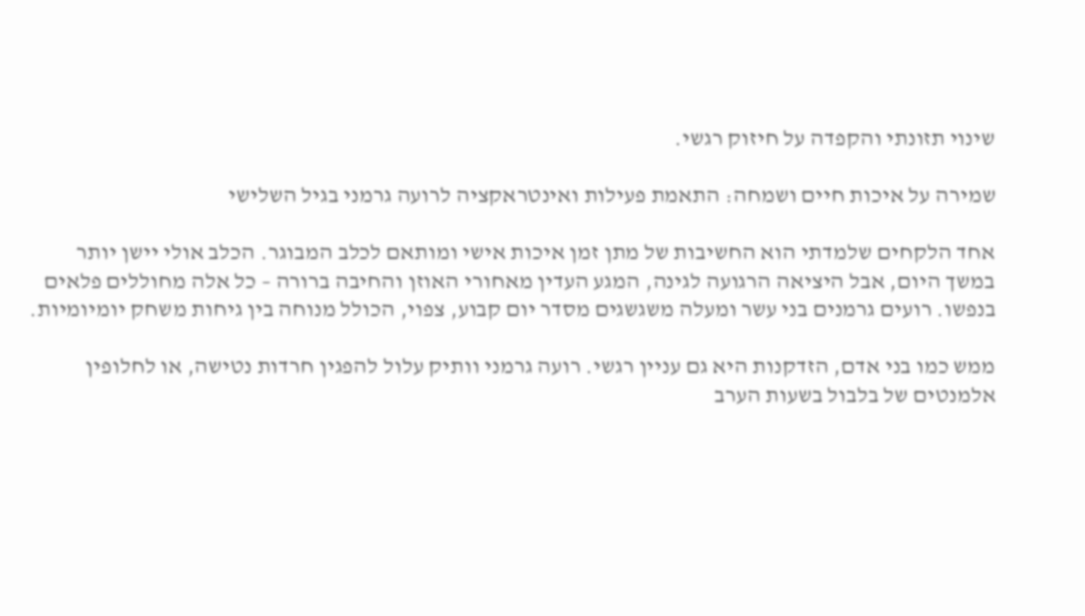שינוי תזונתי והקפדה על חיזוק רגשי.

שמירה על איכות חיים ושמחה: התאמת פעילות ואינטראקציה לרועה גרמני בגיל השלישי

אחד הלקחים שלמדתי הוא החשיבות של מתן זמן איכות אישי ומותאם לכלב המבוגר. הכלב אולי יישן יותר במשך היום, אבל היציאה הרגועה לגינה, המגע העדין מאחורי האוזן והחיבה ברורה – כל אלה מחוללים פלאים בנפשו. רועים גרמנים בני עשר ומעלה משגשגים מסדר יום קבוע, צפוי, הכולל מנוחה בין גיחות משחק יומיומיות.

ממש כמו בני אדם, הזדקנות היא גם עניין רגשי. רועה גרמני וותיק עלול להפגין חרדות נטישה, או לחלופין אלמנטים של בלבול בשעות הערב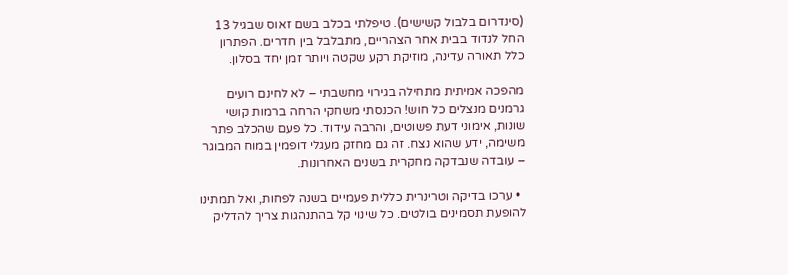(סינדרום בלבול קשישים). טיפלתי בכלב בשם זאוס שבגיל 13 החל לנדוד בבית אחר הצהריים, מתבלבל בין חדרים. הפתרון כלל תאורה עדינה, מוזיקת רקע שקטה ויותר זמן יחד בסלון.

מהפכה אמיתית מתחילה בגירוי מחשבתי – לא לחינם רועים גרמנים מנצלים כל חוש! הכנסתי משחקי הרחה ברמות קושי שונות, אימוני דעת פשוטים, והרבה עידוד. כל פעם שהכלב פתר משימה, ידע שהוא נצח. זה גם מחזק מעגלי דופמין במוח המבוגר – עובדה שנבדקה מחקרית בשנים האחרונות.

  • ערכו בדיקה וטרינרית כללית פעמיים בשנה לפחות, ואל תמתינו להופעת תסמינים בולטים. כל שינוי קל בהתנהגות צריך להדליק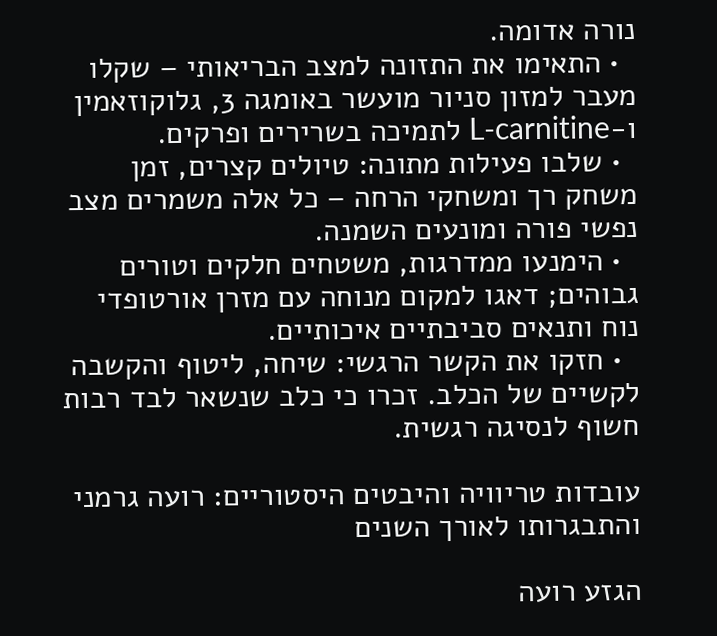נורה אדומה.
  • התאימו את התזונה למצב הבריאותי – שקלו מעבר למזון סניור מועשר באומגה 3, גלוקוזאמין ו-L-carnitine לתמיכה בשרירים ופרקים.
  • שלבו פעילות מתונה: טיולים קצרים, זמן משחק רך ומשחקי הרחה – כל אלה משמרים מצב נפשי פורה ומונעים השמנה.
  • הימנעו ממדרגות, משטחים חלקים וטורים גבוהים; דאגו למקום מנוחה עם מזרן אורטופדי נוח ותנאים סביבתיים איכותיים.
  • חזקו את הקשר הרגשי: שיחה, ליטוף והקשבה לקשיים של הכלב. זכרו כי כלב שנשאר לבד רבות חשוף לנסיגה רגשית.

עובדות טריוויה והיבטים היסטוריים: רועה גרמני והתבגרותו לאורך השנים

הגזע רועה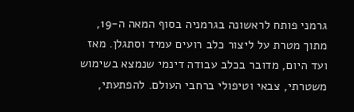גרמני פותח לראשונה בגרמניה בסוף המאה ה-19, מתוך מטרת על ליצור כלב רועים עמיד וסתגלן. מאז ועד היום, מדובר בכלב עבודה דינמי שנמצא בשימוש משטרתי, צבאי וטיפולי ברחבי העולם. להפתעתי,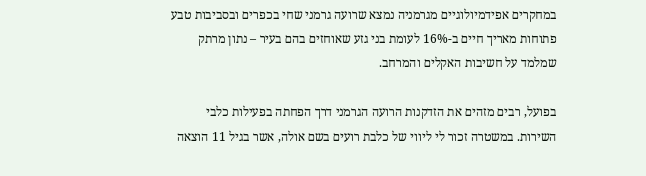במחקרים אפידמיולוגיים מגרמניה נמצא שרועה גרמני שחי בכפרים ובסביבות טבע פתוחות מאריך חיים ב-16% לעומת בני גזע שאוחזים בהם בעיר – נתון מרתק שמלמד על חשיבות האקלים והמרחב.

בפועל, רבים מזהים את הזדקנות הרועה הגרמני דרך הפחתה בפעילות כלבי השירות. במשטרה זכור לי ליווי של כלבת רועים בשם אולה, אשר בגיל 11 הוצאה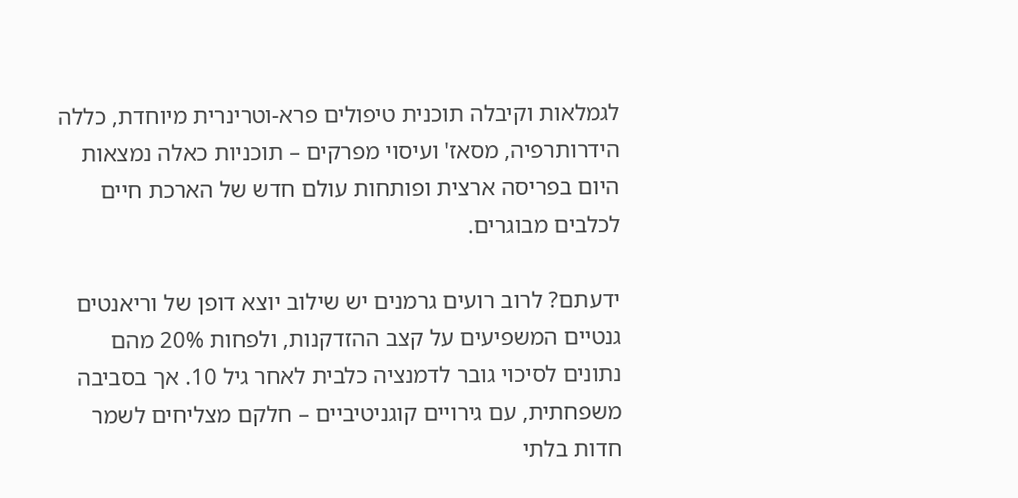לגמלאות וקיבלה תוכנית טיפולים פרא-וטרינרית מיוחדת, כללה הידרותרפיה, מסאז' ועיסוי מפרקים – תוכניות כאלה נמצאות היום בפריסה ארצית ופותחות עולם חדש של הארכת חיים לכלבים מבוגרים.

ידעתם? לרוב רועים גרמנים יש שילוב יוצא דופן של וריאנטים גנטיים המשפיעים על קצב ההזדקנות, ולפחות 20% מהם נתונים לסיכוי גובר לדמנציה כלבית לאחר גיל 10. אך בסביבה משפחתית, עם גירויים קוגניטיביים – חלקם מצליחים לשמר חדות בלתי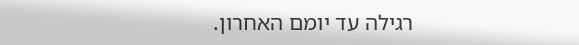רגילה עד יומם האחרון.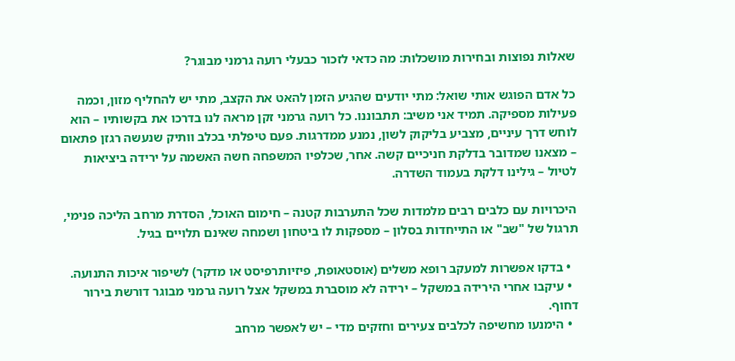שאלות נפוצות ובחירות מושכלות: מה כדאי לזכור כבעלי רועה גרמני מבוגר?

כל אדם הפוגש אותי שואל: מתי יודעים שהגיע הזמן להאט את הקצב, מתי יש להחליף מזון, וכמה פעילות מספיקה. תמיד אני משיב: תתבוננו. כל רועה גרמני זקן מראה לנו בדרכו את בקשותיו – הוא לוחש דרך עיניים, מצביע בליקוק לשון, נמנע ממדרגות. פעם טיפלתי בכלב וותיק שנעשה רגזן פתאום – מצאנו שמדובר בדלקת חניכיים קשה. אחר, שכלפיו המשפחה חשה האשמה על ירידה ביציאות לטיול – גילינו דלקת בעמוד השדרה.

היכרויות עם כלבים רבים מלמדות שכל התערבות קטנה – חימום האוכל, הסדרת מרחב הליכה פנימי, תרגול של "שב" או התייחדות בסלון – מספקות לו ביטחון ושמחה שאינם תלויים בגיל.

  • בדקו אפשרות למעקב רופא משלים (אוסטאופת, פיזיותרפיסט או מדקר) לשיפור איכות התנועה.
  • עיקבו אחרי הירידה במשקל – ירידה לא מוסברת במשקל אצל רועה גרמני מבוגר דורשת בירור דחוף.
  • הימנעו מחשיפה לכלבים צעירים וחזקים מדי – יש לאפשר מרחב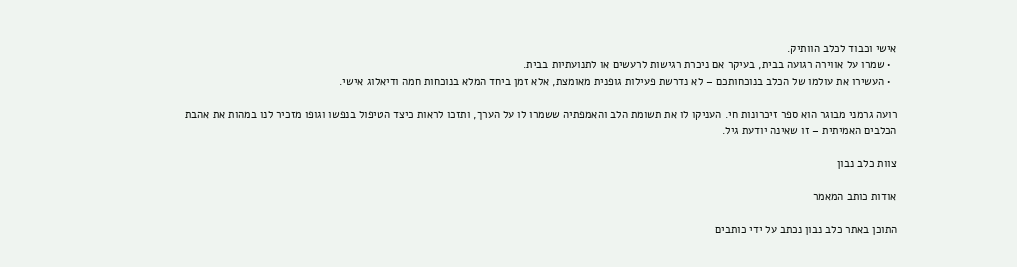אישי וכבוד לכלב הוותיק.
  • שמרו על אווירה רגועה בבית, בעיקר אם ניכרת רגישות לרעשים או לתנועתיות בבית.
  • העשירו את עולמו של הכלב בנוכחותכם – לא נדרשת פעילות גופנית מאומצת, אלא זמן ביחד המלא בנוכחות חמה ודיאלוג אישי.

רועה גרמני מבוגר הוא ספר זיכרונות חי. העניקו לו את תשומת הלב והאמפתיה ששמרו לו על הערך, ותזכו לראות כיצד הטיפול בנפשו וגופו מזכיר לנו במהות את אהבת הכלבים האמיתית – זו שאינה יודעת גיל.

צוות כלב נבון

אודות כותב המאמר

התוכן באתר כלב נבון נכתב על ידי כותבים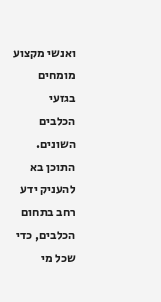ואנשי מקצוע מומחים בגזעי הכלבים השונים. התוכן בא להעניק ידע רחב בתחום הכלבים, כדי שכל מי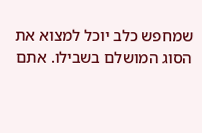שמחפש כלב יוכל למצוא את הסוג המושלם בשבילו. אתם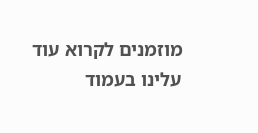מוזמנים לקרוא עוד עלינו בעמוד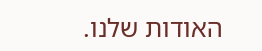האודות שלנו.